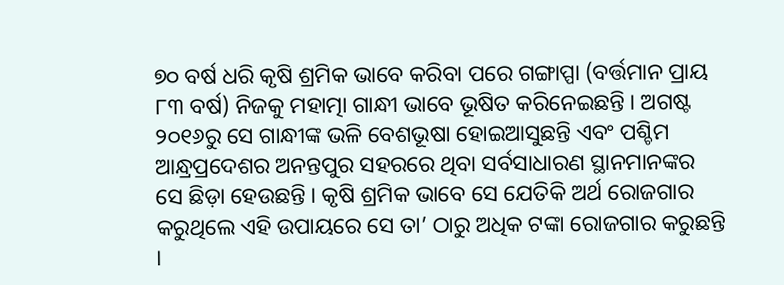୭୦ ବର୍ଷ ଧରି କୃଷି ଶ୍ରମିକ ଭାବେ କରିବା ପରେ ଗଙ୍ଗାପ୍ପା (ବର୍ତ୍ତମାନ ପ୍ରାୟ ୮୩ ବର୍ଷ) ନିଜକୁ ମହାତ୍ମା ଗାନ୍ଧୀ ଭାବେ ଭୂଷିତ କରିନେଇଛନ୍ତି । ଅଗଷ୍ଟ ୨୦୧୬ରୁ ସେ ଗାନ୍ଧୀଙ୍କ ଭଳି ବେଶଭୂଷା ହୋଇଆସୁଛନ୍ତି ଏବଂ ପଶ୍ଚିମ ଆନ୍ଧ୍ରପ୍ରଦେଶର ଅନନ୍ତପୁର ସହରରେ ଥିବା ସର୍ବସାଧାରଣ ସ୍ଥାନମାନଙ୍କର  ସେ ଛିଡ଼ା ହେଉଛନ୍ତି । କୃଷି ଶ୍ରମିକ ଭାବେ ସେ ଯେତିକି ଅର୍ଥ ରୋଜଗାର କରୁଥିଲେ ଏହି ଉପାୟରେ ସେ ତା’ ଠାରୁ ଅଧିକ ଟଙ୍କା ରୋଜଗାର କରୁଛନ୍ତି ।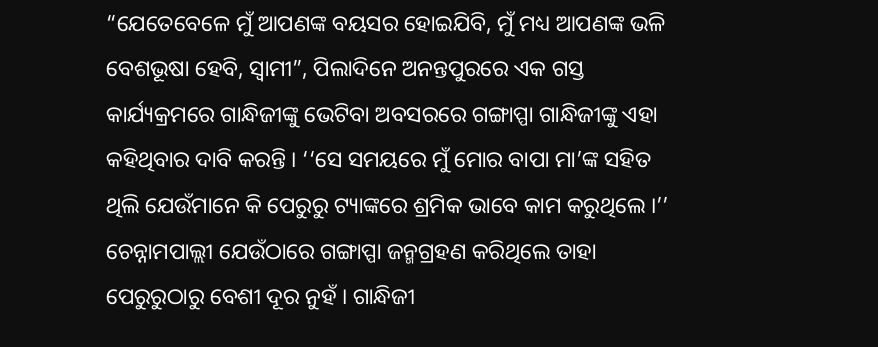“ଯେତେବେଳେ ମୁଁ ଆପଣଙ୍କ ବୟସର ହୋଇଯିବି, ମୁଁ ମଧ୍ୟ ଆପଣଙ୍କ ଭଳି ବେଶଭୂଷା ହେବି, ସ୍ୱାମୀ”, ପିଲାଦିନେ ଅନନ୍ତପୁରରେ ଏକ ଗସ୍ତ କାର୍ଯ୍ୟକ୍ରମରେ ଗାନ୍ଧିଜୀଙ୍କୁ ଭେଟିବା ଅବସରରେ ଗଙ୍ଗାପ୍ପା ଗାନ୍ଧିଜୀଙ୍କୁ ଏହା କହିଥିବାର ଦାବି କରନ୍ତି । ‘‘ସେ ସମୟରେ ମୁଁ ମୋର ବାପା ମା’ଙ୍କ ସହିତ ଥିଲି ଯେଉଁମାନେ କି ପେରୁରୁ ଟ୍ୟାଙ୍କରେ ଶ୍ରମିକ ଭାବେ କାମ କରୁଥିଲେ ।’’ ଚେନ୍ନାମପାଲ୍ଲୀ ଯେଉଁଠାରେ ଗଙ୍ଗାପ୍ପା ଜନ୍ମଗ୍ରହଣ କରିଥିଲେ ତାହା ପେରୁରୁଠାରୁ ବେଶୀ ଦୂର ନୁହଁ । ଗାନ୍ଧିଜୀ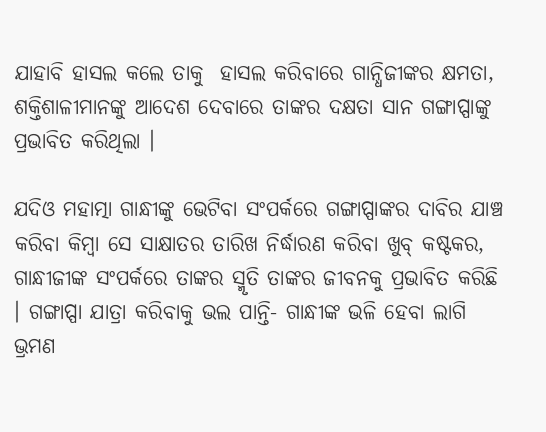ଯାହାବି ହାସଲ କଲେ ତାକୁ  ହାସଲ କରିବାରେ ଗାନ୍ଧିଜୀଙ୍କର କ୍ଷମତା, ଶକ୍ତିଶାଳୀମାନଙ୍କୁ ଆଦେଶ ଦେବାରେ ତାଙ୍କର ଦକ୍ଷତା ସାନ ଗଙ୍ଗାପ୍ପାଙ୍କୁ ପ୍ରଭାବିତ କରିଥିଲା ।

ଯଦିଓ ମହାତ୍ମା ଗାନ୍ଧୀଙ୍କୁ ଭେଟିବା ସଂପର୍କରେ ଗଙ୍ଗାପ୍ପାଙ୍କର ଦାବିର ଯାଞ୍ଚ କରିବା କିମ୍ବା ସେ ସାକ୍ଷାତର ତାରିଖ ନିର୍ଦ୍ଧାରଣ କରିବା ଖୁବ୍ କଷ୍ଟକର, ଗାନ୍ଧୀଜୀଙ୍କ ସଂପର୍କରେ ତାଙ୍କର ସ୍ମୃତି ତାଙ୍କର ଜୀବନକୁ ପ୍ରଭାବିତ କରିଛି । ଗଙ୍ଗାପ୍ପା ଯାତ୍ରା କରିବାକୁ ଭଲ ପାନ୍ତି- ଗାନ୍ଧୀଙ୍କ ଭଳି ହେବା ଲାଗି ଭ୍ରମଣ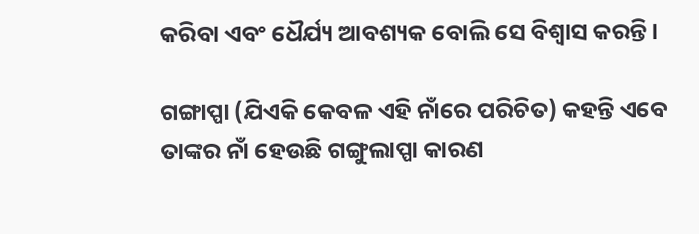କରିବା ଏବଂ ଧୈର୍ଯ୍ୟ ଆବଶ୍ୟକ ବୋଲି ସେ ବିଶ୍ୱାସ କରନ୍ତି ।

ଗଙ୍ଗାପ୍ପା (ଯିଏକି କେବଳ ଏହି ନାଁରେ ପରିଚିତ) କହନ୍ତି ଏବେ ତାଙ୍କର ନାଁ ହେଉଛି ଗଙ୍ଗୁଲାପ୍ପା କାରଣ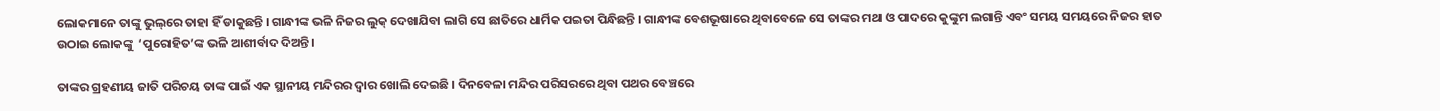ଲୋକମାନେ ତାଙ୍କୁ ଭୁଲ୍‌ରେ ତାହା ହିଁ ଡାକୁଛନ୍ତି । ଗାନ୍ଧୀଙ୍କ ଭଳି ନିଜର ଲୁକ୍ ଦେଖାଯିବା ଲାଗି ସେ ଛାତିରେ ଧାର୍ମିକ ପଇତା ପିନ୍ଧିଛନ୍ତି । ଗାନ୍ଧୀଙ୍କ ବେଶଭୂଷାରେ ଥିବାବେଳେ ସେ ତାଙ୍କର ମଥା ଓ ପାଦରେ କୁଙ୍କୁମ ଲଗାନ୍ତି ଏବଂ ସମୟ ସମୟରେ ନିଜର ହାତ ଉଠାଇ ଲୋକଙ୍କୁ  ‘ପୁରୋହିତ’ଙ୍କ ଭଳି ଆଶୀର୍ବାଦ ଦିଅନ୍ତି ।

ତାଙ୍କର ଗ୍ରହଣୀୟ ଜାତି ପରିଚୟ ତାଙ୍କ ପାଇଁ ଏକ ସ୍ଥାନୀୟ ମନ୍ଦିରର ଦ୍ୱାର ଖୋଲି ଦେଇଛି । ଦିନବେଳା ମନ୍ଦିର ପରିସରରେ ଥିବା ପଥର ବେଞ୍ଚରେ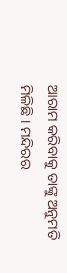ଆରାମ କରିବାକୁ ତାଙ୍କୁ ଅନୁମତି ମିଳିଛି । ମନ୍ଦିରର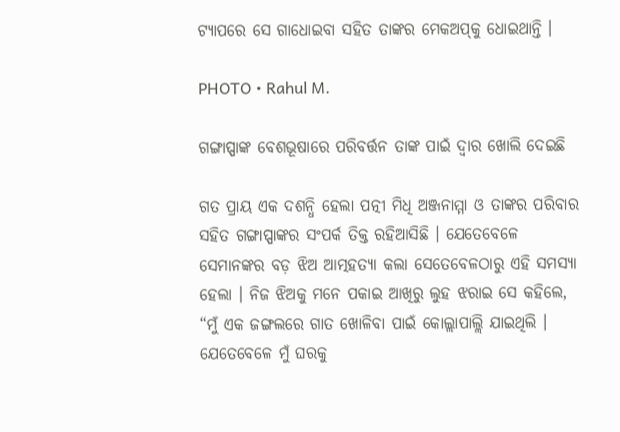ଟ୍ୟାପରେ ସେ ଗାଧୋଇବା ସହିତ ତାଙ୍କର ମେକଅପ୍‌କୁ ଧୋଇଥାନ୍ତି ।

PHOTO • Rahul M.

ଗଙ୍ଗାପ୍ପାଙ୍କ ବେଶଭୂଷାରେ ପରିବର୍ତ୍ତନ ତାଙ୍କ ପାଇଁ ଦ୍ୱାର ଖୋଲି ଦେଇଛି

ଗତ ପ୍ରାୟ ଏକ ଦଶନ୍ଧି ହେଲା ପତ୍ନୀ ମିଧି ଅଞ୍ଜନାମ୍ମା ଓ ତାଙ୍କର ପରିବାର ସହିତ ଗଙ୍ଗାପ୍ପାଙ୍କର ସଂପର୍କ ତିକ୍ତ ରହିଆସିଛି । ଯେତେବେଳେ ସେମାନଙ୍କର ବଡ଼ ଝିଅ ଆତ୍ମହତ୍ୟା କଲା ସେତେବେଳଠାରୁ ଏହି ସମସ୍ୟା ହେଲା । ନିଜ ଝିଅକୁ ମନେ ପକାଇ ଆଖିରୁ ଲୁହ ଝରାଇ ସେ କହିଲେ, “ମୁଁ ଏକ ଜଙ୍ଗଲରେ ଗାତ ଖୋଳିବା ପାଇଁ କୋଲ୍ଲାପାଲ୍ଲି ଯାଇଥିଲି । ଯେତେବେଳେ ମୁଁ ଘରକୁ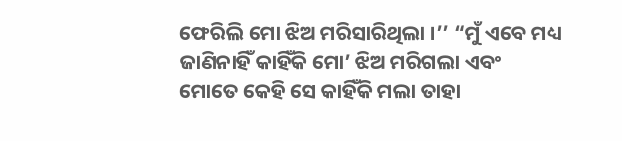ଫେରିଲି ମୋ ଝିଅ ମରିସାରିଥିଲା ।’’ “ମୁଁ ଏବେ ମଧ୍ୟ ଜାଣିନାହିଁ କାହିଁକି ମୋ’ ଝିଅ ମରିଗଲା ଏବଂ ମୋତେ କେହି ସେ କାହିଁକି ମଲା ତାହା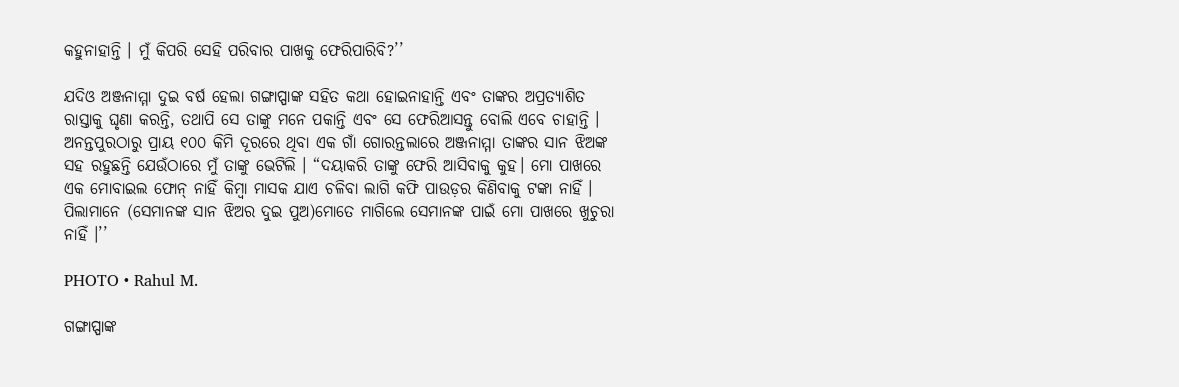କହୁନାହାନ୍ତି । ମୁଁ କିପରି ସେହି ପରିବାର ପାଖକୁ ଫେରିପାରିବି?’’

ଯଦିଓ ଅଞ୍ଜନାମ୍ମା ଦୁଇ ବର୍ଷ ହେଲା ଗଙ୍ଗାପ୍ପାଙ୍କ ସହିତ କଥା ହୋଇନାହାନ୍ତି ଏବଂ ତାଙ୍କର ଅପ୍ରତ୍ୟାଶିତ ରାସ୍ତାକୁ ଘୃଣା କରନ୍ତି, ତଥାପି ସେ ତାଙ୍କୁ ମନେ ପକାନ୍ତି ଏବଂ ସେ ଫେରିଆସନ୍ତୁ ବୋଲି ଏବେ ଚାହାନ୍ତି । ଅନନ୍ତପୁରଠାରୁ ପ୍ରାୟ ୧୦୦ କିମି ଦୂରରେ ଥିବା ଏକ ଗାଁ ଗୋରନ୍ତଲାରେ ଅଞ୍ଜନାମ୍ମା ତାଙ୍କର ସାନ ଝିଅଙ୍କ ସହ ରହୁଛନ୍ତି ଯେଉଁଠାରେ ମୁଁ ତାଙ୍କୁ ଭେଟିଲି । “ଦୟାକରି ତାଙ୍କୁ ଫେରି ଆସିବାକୁ କୁହ। ମୋ ପାଖରେ ଏକ ମୋବାଇଲ ଫୋନ୍ ନାହିଁ କିମ୍ବା ମାସକ ଯାଏ ଚଳିବା ଲାଗି କଫି ପାଉଡ଼ର କିଣିବାକୁ ଟଙ୍କା ନାହିଁ । ପିଲାମାନେ (ସେମାନଙ୍କ ସାନ ଝିଅର ଦୁଇ ପୁଅ)ମୋତେ ମାଗିଲେ ସେମାନଙ୍କ ପାଇଁ ମୋ ପାଖରେ ଖୁଚୁରା ନାହିଁ ।’’

PHOTO • Rahul M.

ଗଙ୍ଗାପ୍ପାଙ୍କ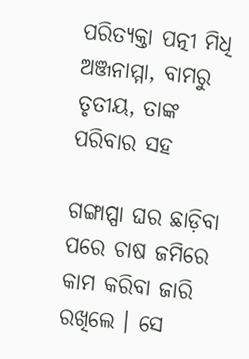ପରିତ୍ୟକ୍ତା ପତ୍ନୀ ମିଧି ଅଞ୍ଜନାମ୍ମା, ବାମରୁ ତୃତୀୟ, ତାଙ୍କ ପରିବାର ସହ

ଗଙ୍ଗାପ୍ପା ଘର ଛାଡ଼ିବା ପରେ ଚାଷ ଜମିରେ କାମ କରିବା ଜାରି ରଖିଲେ । ସେ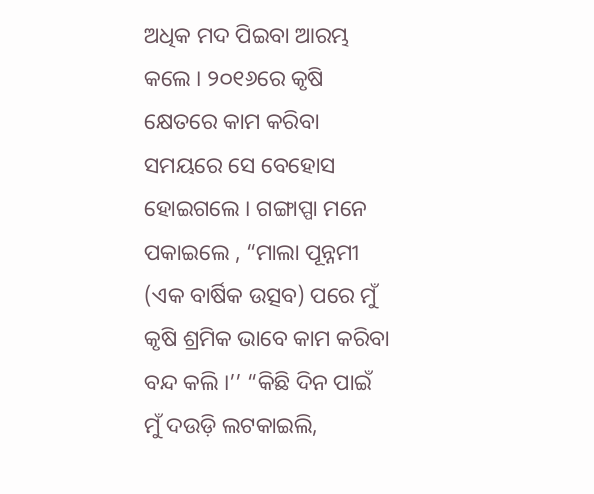ଅଧିକ ମଦ ପିଇବା ଆରମ୍ଭ କଲେ । ୨୦୧୬ରେ କୃଷି କ୍ଷେତରେ କାମ କରିବା ସମୟରେ ସେ ବେହୋସ ହୋଇଗଲେ । ଗଙ୍ଗାପ୍ପା ମନେ ପକାଇଲେ , “ମାଲା ପୂନ୍ନମୀ (ଏକ ବାର୍ଷିକ ଉତ୍ସବ) ପରେ ମୁଁ କୃଷି ଶ୍ରମିକ ଭାବେ କାମ କରିବା ବନ୍ଦ କଲି ।’’ “କିଛି ଦିନ ପାଇଁ ମୁଁ ଦଉଡ଼ି ଲଟକାଇଲି,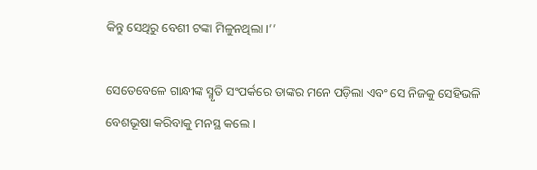କିନ୍ତୁ ସେଥିରୁ ବେଶୀ ଟଙ୍କା ମିଳୁନଥିଲା ।’’

ସେତେବେଳେ ଗାନ୍ଧୀଙ୍କ ସ୍ମୃତି ସଂପର୍କରେ ତାଙ୍କର ମନେ ପଡ଼ିଲା ଏବଂ ସେ ନିଜକୁ ସେହିଭଳି ବେଶଭୂଷା କରିବାକୁ ମନସ୍ଥ କଲେ ।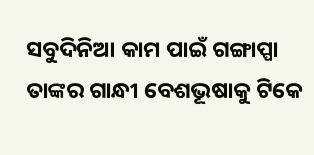ସବୁଦିନିଆ କାମ ପାଇଁ ଗଙ୍ଗାପ୍ପା ତାଙ୍କର ଗାନ୍ଧୀ ବେଶଭୂଷାକୁ ଟିକେ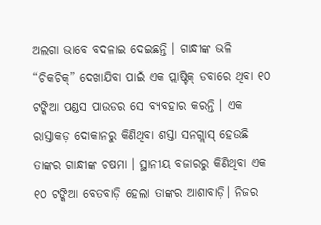ଅଲଗା ଭାବେ ବଦଳାଇ ଦେଇଛନ୍ତି । ଗାନ୍ଧୀଙ୍କ ଭଳି “ଚିକଚିକ୍” ଦେଖାଯିବା ପାଇଁ ଏକ ପ୍ଲାଷ୍ଟିକ୍ ଡବାରେ ଥିବା ୧୦ ଟଙ୍କିଆ ପଣ୍ଡସ ପାଉଡର ସେ ବ୍ୟବହାର କରନ୍ତି । ଏକ ରାସ୍ତାକଡ଼ ଦୋକାନରୁ କିଣିଥିବା ଶସ୍ତା ସନଗ୍ଲାସ୍ ହେଉଛି ତାଙ୍କର ଗାନ୍ଧୀଙ୍କ ଚଷମା । ସ୍ଥାନୀୟ ବଜାରରୁ କିଣିଥିବା ଏକ ୧୦ ଟଙ୍କିଆ ବେତବାଡ଼ି ହେଲା ତାଙ୍କର ଆଶାବାଡ଼ି। ନିଜର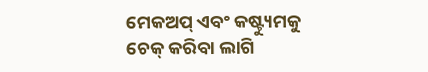ମେକଅପ୍ ଏବଂ କଷ୍ଟ୍ୟୁମକୁ ଚେକ୍ କରିବା ଲାଗି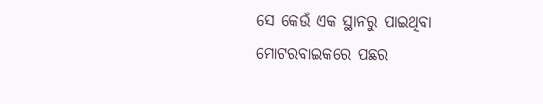ସେ କେଉଁ ଏକ ସ୍ଥାନରୁ ପାଇଥିବା ମୋଟରବାଇକରେ ପଛର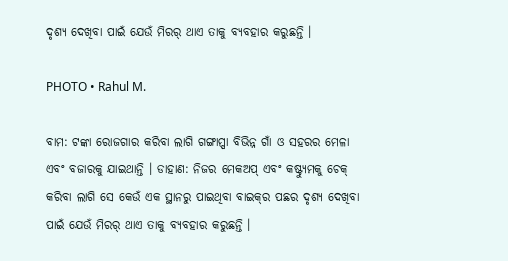ଦୃଶ୍ୟ ଦେଖିବା ପାଇଁ ଯେଉଁ ମିରର୍ ଥାଏ ତାକୁ ବ୍ୟବହାର କରୁଛନ୍ତି ।

PHOTO • Rahul M.

ବାମ: ଟଙ୍କା ରୋଜଗାର କରିବା ଲାଗି ଗଙ୍ଗାପ୍ପା ବିଭିନ୍ନ ଗାଁ ଓ ସହରର ମେଳା ଏବଂ ବଜାରକୁ ଯାଇଥାନ୍ତି । ଡାହାଣ: ନିଜର ମେକଅପ୍ ଏବଂ କଷ୍ଟ୍ୟୁମକୁ ଚେକ୍ କରିବା ଲାଗି ସେ କେଉଁ ଏକ ସ୍ଥାନରୁ ପାଇଥିବା ବାଇକ୍‌ର ପଛର ଦୃଶ୍ୟ ଦେଖିବା ପାଇଁ ଯେଉଁ ମିରର୍ ଥାଏ ତାକୁ ବ୍ୟବହାର କରୁଛନ୍ତି ।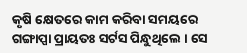କୃଷି କ୍ଷେତରେ କାମ କରିବା ସମୟରେ ଗଙ୍ଗାପ୍ପା ପ୍ରାୟତଃ ସର୍ଟସ ପିନ୍ଧୁଥିଲେ । ସେ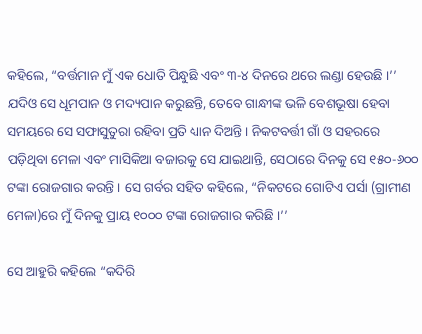କହିଲେ, “ବର୍ତ୍ତମାନ ମୁଁ ଏକ ଧୋତି ପିନ୍ଧୁଛି ଏବଂ ୩-୪ ଦିନରେ ଥରେ ଲଣ୍ଡା ହେଉଛି ।’’ ଯଦିଓ ସେ ଧୂମପାନ ଓ ମଦ୍ୟପାନ କରୁଛନ୍ତି, ତେବେ ଗାନ୍ଧୀଙ୍କ ଭଳି ବେଶଭୂଷା ହେବା ସମୟରେ ସେ ସଫାସୁତୁରା ରହିବା ପ୍ରତି ଧ୍ୟାନ ଦିଅନ୍ତି । ନିକଟବର୍ତ୍ତୀ ଗାଁ ଓ ସହରରେ ପଡ଼ିଥିବା ମେଳା ଏବଂ ମାସିକିଆ ବଜାରକୁ ସେ ଯାଇଥାନ୍ତି, ସେଠାରେ ଦିନକୁ ସେ ୧୫୦-୬୦୦ ଟଙ୍କା ରୋଜଗାର କରନ୍ତି । ସେ ଗର୍ବର ସହିତ କହିଲେ, “ନିକଟରେ ଗୋଟିଏ ପର୍ସା (ଗ୍ରାମୀଣ ମେଳା)ରେ ମୁଁ ଦିନକୁ ପ୍ରାୟ ୧୦୦୦ ଟଙ୍କା ରୋଜଗାର କରିଛି ।’’

ସେ ଆହୁରି କହିଲେ “କଦିରି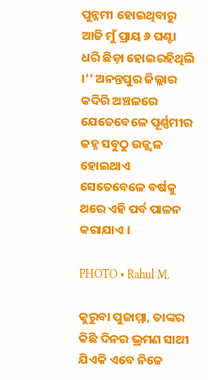ପୁନ୍ନମୀ ହୋଇଥିବାରୁ ଆଜି ମୁଁ ପ୍ରାୟ ୬ ଘଣ୍ଟା ଧରି ଛିଡ଼ା ହୋଇରହିଥିଲି ।’’ ଅନନ୍ତପୁର ଜିଲ୍ଲାର କଦିରି ଅଞ୍ଚଳରେ ଯେତେବେଳେ ପୂର୍ଣ୍ଣମୀର ଜହ୍ନ ସବୁଠୁ ଉଜ୍ଜ୍ୱଳ ହୋଇଥାଏ ସେତେବେଳେ ବର୍ଷକୁ ଥରେ ଏହି ପର୍ବ ପାଳନ କରାଯାଏ ।

PHOTO • Rahul M.

କୁରୁବା ପୁଜାମ୍ମା, ତାଙ୍କର କିଛି ଦିନର ଭ୍ରମଣ ସାଥୀ ଯିଏକି ଏବେ ନିଜେ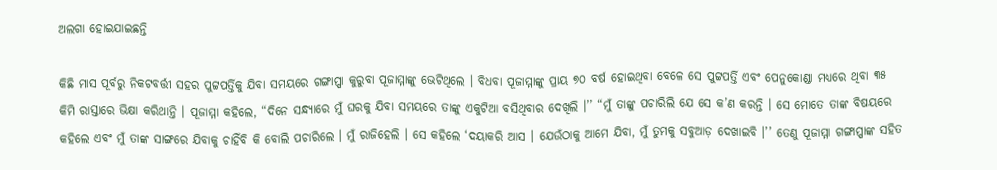ଅଲଗା ହୋଇଯାଇଛନ୍ତି

କିଛି ମାସ ପୂର୍ବରୁ ନିକଟବର୍ତ୍ତୀ ସହର ପୁଟ୍ଟପର୍ତ୍ତିକୁ ଯିବା ସମୟରେ ଗଙ୍ଗାପ୍ପା କୁରୁବା ପୂଜାମ୍ମାଙ୍କୁ ଭେଟିଥିଲେ । ବିଧବା ପୂଜାମ୍ମାଙ୍କୁ ପ୍ରାୟ ୭୦ ବର୍ଷ ହୋଇଥିବା ବେଳେ ସେ ପୁଟ୍ଟପର୍ତ୍ତି ଏବଂ ପେନୁକୋଣ୍ଡା ମଧ୍ୟରେ ଥିବା ୩୫ କିମି ରାସ୍ତାରେ ଭିକ୍ଷା କରିଥାନ୍ତି । ପୂଜାମ୍ମା କହିଲେ, “ଦିନେ ସନ୍ଧ୍ୟାରେ ମୁଁ ଘରକୁ ଯିବା ସମୟରେ ତାଙ୍କୁ ଏକୁଟିଆ ବସିଥିବାର ଦେଖିଲି ।’’ “ମୁଁ ତାଙ୍କୁ ପଚାରିଲି ଯେ ସେ କ’ଣ କରନ୍ତି । ସେ ମୋତେ ତାଙ୍କ ବିଷୟରେ କହିଲେ ଏବଂ ମୁଁ ତାଙ୍କ ସାଙ୍ଗରେ ଯିବାକୁ ଚାହିଁବି କି ବୋଲି ପଚାରିଲେ । ମୁଁ ରାଜିହେଲି । ସେ କହିଲେ ‘ଦୟାକରି ଆସ । ଯେଉଁଠାକୁ ଆମେ ଯିବା, ମୁଁ ତୁମକୁ ସବୁଆଡ଼ ଦେଖାଇବି ।’’ ତେଣୁ ପୂଜାମ୍ମା ଗଙ୍ଗାପ୍ପାଙ୍କ ସହିତ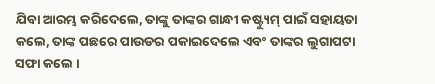ଯିବା ଆରମ୍ଭ କରିଦେଲେ, ତାଙ୍କୁ ତାଙ୍କର ଗାନ୍ଧୀ କଷ୍ଟ୍ୟୁମ୍ ପାଇଁ ସହାୟତା କଲେ, ତାଙ୍କ ପଛରେ ପାଉଡର ପକାଇଦେଲେ ଏବଂ ତାଙ୍କର ଲୁଗାପଟା ସଫା କଲେ ।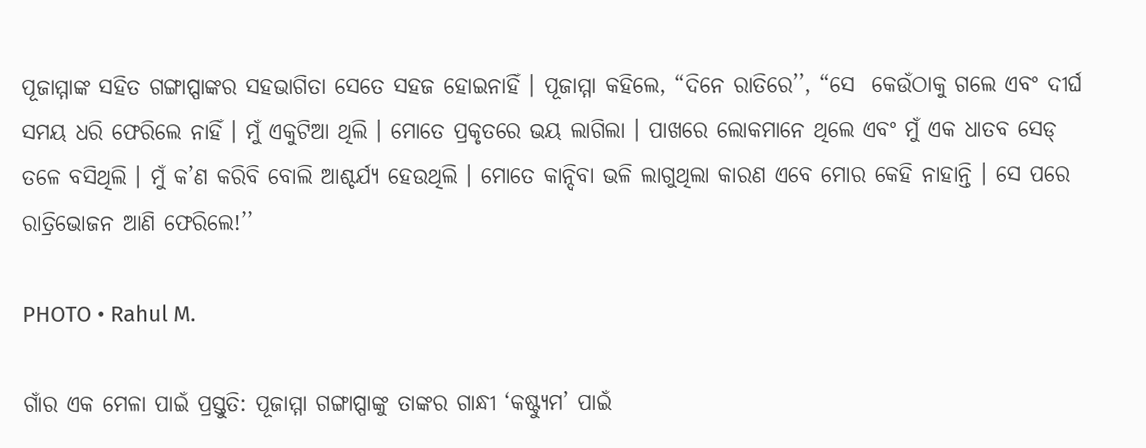ପୂଜାମ୍ମାଙ୍କ ସହିତ ଗଙ୍ଗାପ୍ପାଙ୍କର ସହଭାଗିତା ସେତେ ସହଜ ହୋଇନାହିଁ । ପୂଜାମ୍ମା କହିଲେ, “ଦିନେ ରାତିରେ’’, “ସେ  କେଉଁଠାକୁ ଗଲେ ଏବଂ ଦୀର୍ଘ ସମୟ ଧରି ଫେରିଲେ ନାହିଁ । ମୁଁ ଏକୁଟିଆ ଥିଲି । ମୋତେ ପ୍ରକୃତରେ ଭୟ ଲାଗିଲା । ପାଖରେ ଲୋକମାନେ ଥିଲେ ଏବଂ ମୁଁ ଏକ ଧାତବ ସେଡ୍ ତଳେ ବସିଥିଲି । ମୁଁ କ’ଣ କରିବି ବୋଲି ଆଶ୍ଚର୍ଯ୍ୟ ହେଉଥିଲି । ମୋତେ କାନ୍ଦିବା ଭଳି ଲାଗୁଥିଲା କାରଣ ଏବେ ମୋର କେହି ନାହାନ୍ତି । ସେ ପରେ ରାତ୍ରିଭୋଜନ ଆଣି ଫେରିଲେ!’’

PHOTO • Rahul M.

ଗାଁର ଏକ ମେଳା ପାଇଁ ପ୍ରସ୍ତୁତି: ପୂଜାମ୍ମା ଗଙ୍ଗାପ୍ପାଙ୍କୁ ତାଙ୍କର ଗାନ୍ଧୀ ‘କଷ୍ଟ୍ୟୁମ’ ପାଇଁ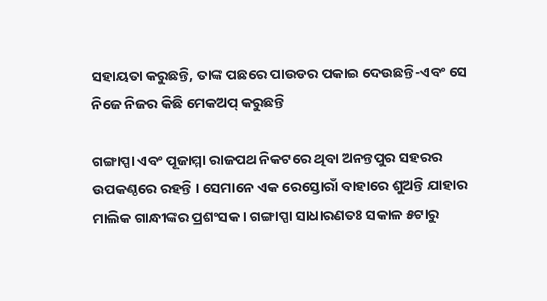ସହାୟତା କରୁଛନ୍ତି, ତାଙ୍କ ପଛରେ ପାଉଡର ପକାଇ ଦେଉଛନ୍ତି-ଏବଂ ସେ ନିଜେ ନିଜର କିଛି ମେକଅପ୍ କରୁଛନ୍ତି

ଗଙ୍ଗାପ୍ପା ଏବଂ ପୂଜାମ୍ମା ରାଜପଥ ନିକଟରେ ଥିବା ଅନନ୍ତପୁର ସହରର ଉପକଣ୍ଠରେ ରହନ୍ତି । ସେମାନେ ଏକ ରେସ୍ତୋରାଁ ବାହାରେ ଶୁଅନ୍ତି ଯାହାର ମାଲିକ ଗାନ୍ଧୀଙ୍କର ପ୍ରଶଂସକ । ଗଙ୍ଗାପ୍ପା ସାଧାରଣତଃ ସକାଳ ୫ଟାରୁ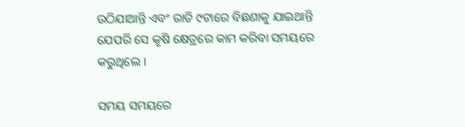ଉଠିଯାଆନ୍ତି ଏବଂ ରାତି ୯ଟାରେ ବିଛଣାକୁ ଯାଇଥାନ୍ତି ଯେପରି ସେ କୃଷି କ୍ଷେତ୍ରରେ କାମ କରିବା ସମୟରେ କରୁଥିଲେ ।

ସମୟ ସମୟରେ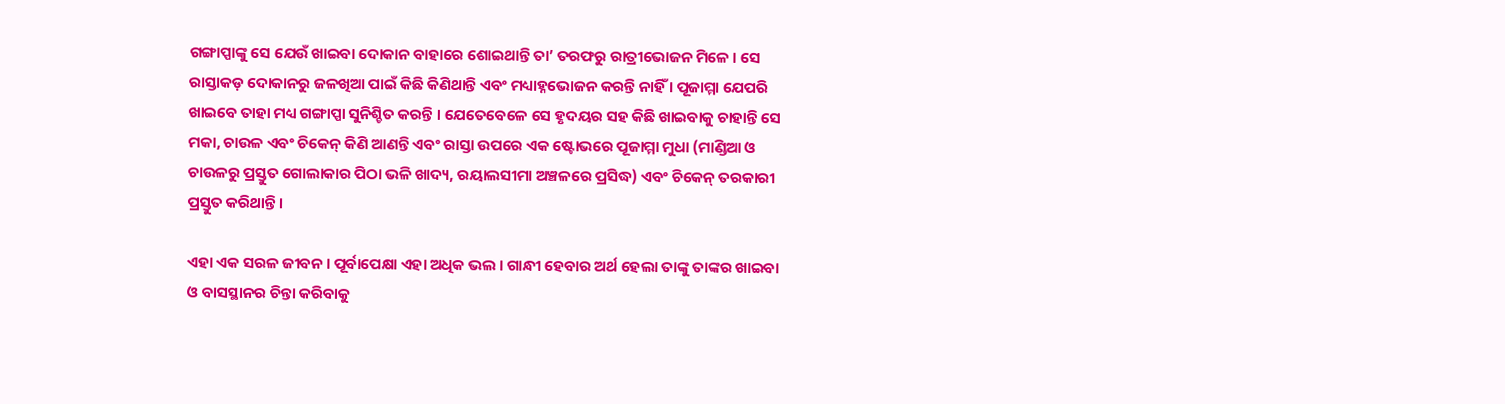ଗଙ୍ଗାପ୍ପାଙ୍କୁ ସେ ଯେଉଁ ଖାଇବା ଦୋକାନ ବାହାରେ ଶୋଇଥାନ୍ତି ତା’ ତରଫରୁ ରାତ୍ରୀଭୋଜନ ମିଳେ । ସେ ରାସ୍ତାକଡ଼ ଦୋକାନରୁ ଜଳଖିଆ ପାଇଁ କିଛି କିଣିଥାନ୍ତି ଏବଂ ମଧ୍ୟାହ୍ନଭୋଜନ କରନ୍ତି ନାହିଁ । ପୂଜାମ୍ମା ଯେପରି ଖାଇବେ ତାହା ମଧ୍ୟ ଗଙ୍ଗାପ୍ପା ସୁନିଶ୍ଚିତ କରନ୍ତି । ଯେତେବେଳେ ସେ ହୃଦୟର ସହ କିଛି ଖାଇବାକୁ ଚାହାନ୍ତି ସେ ମକା, ଚାଉଳ ଏବଂ ଚିକେନ୍ କିଣି ଆଣନ୍ତି ଏବଂ ରାସ୍ତା ଉପରେ ଏକ ଷ୍ଟୋଭରେ ପୂଜାମ୍ମା ମୁଧା (ମାଣ୍ଡିଆ ଓ ଚାଉଳରୁ ପ୍ରସ୍ତୁତ ଗୋଲାକାର ପିଠା ଭଳି ଖାଦ୍ୟ, ରୟାଲସୀମା ଅଞ୍ଚଳରେ ପ୍ରସିଦ୍ଧ) ଏବଂ ଚିକେନ୍ ତରକାରୀ ପ୍ରସ୍ତୁତ କରିଥାନ୍ତି ।

ଏହା ଏକ ସରଳ ଜୀବନ । ପୂର୍ବାପେକ୍ଷା ଏହା ଅଧିକ ଭଲ । ଗାନ୍ଧୀ ହେବାର ଅର୍ଥ ହେଲା ତାଙ୍କୁ ତାଙ୍କର ଖାଇବା ଓ ବାସସ୍ଥାନର ଚିନ୍ତା କରିବାକୁ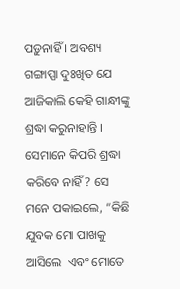ପଡ଼ୁନାହିଁ । ଅବଶ୍ୟ ଗଙ୍ଗାପ୍ପା ଦୁଃଖିତ ଯେ ଆଜିକାଲି କେହି ଗାନ୍ଧୀଙ୍କୁ ଶ୍ରଦ୍ଧା କରୁନାହାନ୍ତି । ସେମାନେ କିପରି ଶ୍ରଦ୍ଧା କରିବେ ନାହିଁ? ସେ ମନେ ପକାଇଲେ, “କିଛି ଯୁବକ ମୋ ପାଖକୁ ଆସିଲେ  ଏବଂ ମୋତେ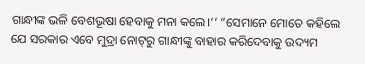ଗାନ୍ଧୀଙ୍କ ଭଳି ବେଶଭୂଷା ହେବାକୁ ମନା କଲେ।’’ “ସେମାନେ ମୋତେ କହିଲେ ଯେ ସରକାର ଏବେ ମୁଦ୍ରା ନୋଟ୍‌ରୁ ଗାନ୍ଧୀଙ୍କୁ ବାହାର କରିଦେବାକୁ ଉଦ୍ୟମ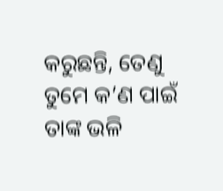କରୁଛନ୍ତି, ତେଣୁ ତୁମେ କ’ଣ ପାଇଁ ତାଙ୍କ ଭଳି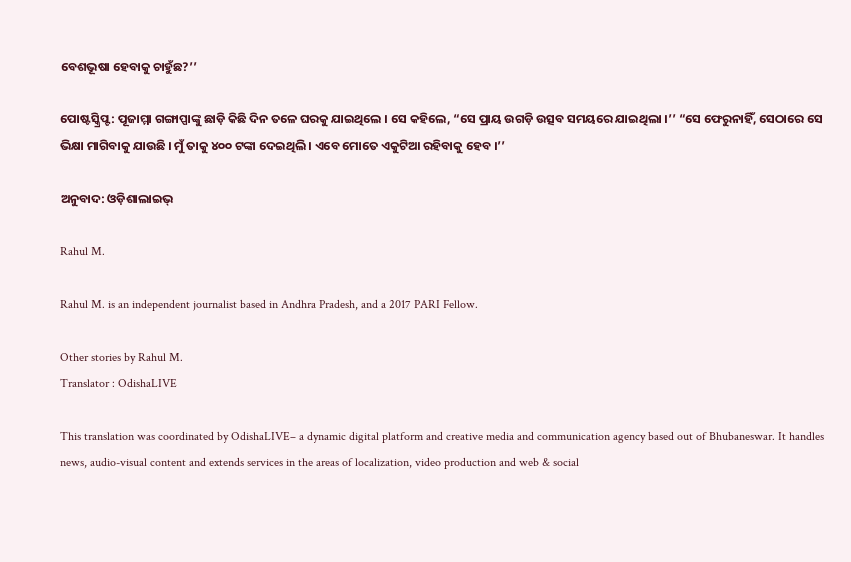ବେଶଭୂଷା ହେବାକୁ ଚାହୁଁଛ?’’

ପୋଷ୍ଟସ୍କ୍ରିପ୍ଟ: ପୂଜାମ୍ମା ଗଙ୍ଗାପ୍ପାଙ୍କୁ ଛାଡ଼ି କିଛି ଦିନ ତଳେ ଘରକୁ ଯାଇଥିଲେ । ସେ କହିଲେ, “ସେ ପ୍ରାୟ ଉଗଡ଼ି ଉତ୍ସବ ସମୟରେ ଯାଇଥିଲା ।’’ “ସେ ଫେରୁନାହିଁ, ସେଠାରେ ସେ ଭିକ୍ଷା ମାଗିବାକୁ ଯାଉଛି । ମୁଁ ତାକୁ ୪୦୦ ଟଙ୍କା ଦେଇଥିଲି । ଏବେ ମୋତେ ଏକୁଟିଆ ରହିବାକୁ ହେବ ।’’

ଅନୁବାଦ: ଓଡ଼ିଶାଲାଇଭ୍‍

Rahul M.

Rahul M. is an independent journalist based in Andhra Pradesh, and a 2017 PARI Fellow.

Other stories by Rahul M.
Translator : OdishaLIVE

This translation was coordinated by OdishaLIVE– a dynamic digital platform and creative media and communication agency based out of Bhubaneswar. It handles news, audio-visual content and extends services in the areas of localization, video production and web & social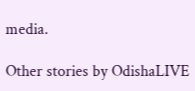media.

Other stories by OdishaLIVE